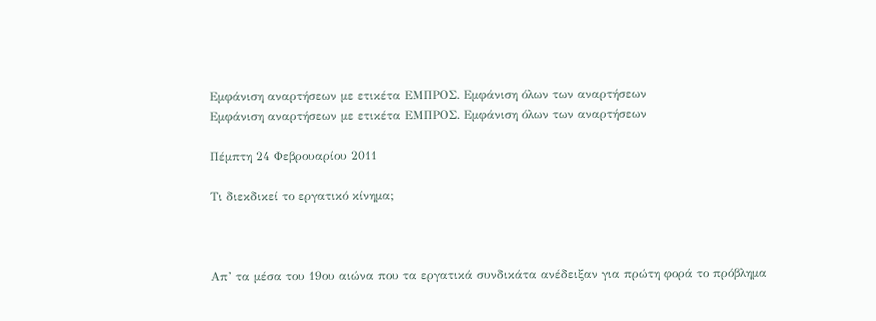Εμφάνιση αναρτήσεων με ετικέτα ΕΜΠΡΟΣ. Εμφάνιση όλων των αναρτήσεων
Εμφάνιση αναρτήσεων με ετικέτα ΕΜΠΡΟΣ. Εμφάνιση όλων των αναρτήσεων

Πέμπτη 24 Φεβρουαρίου 2011

Τι διεκδικεί το εργατικό κίνημα;



Απ’ τα μέσα του 19ου αιώνα που τα εργατικά συνδικάτα ανέδειξαν για πρώτη φορά το πρόβλημα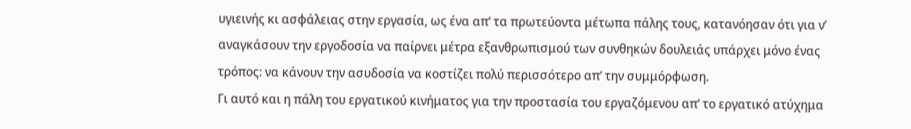υγιεινής κι ασφάλειας στην εργασία, ως ένα απ’ τα πρωτεύοντα μέτωπα πάλης τους, κατανόησαν ότι για ν’ αναγκάσουν την εργοδοσία να παίρνει μέτρα εξανθρωπισμού των συνθηκών δουλειάς υπάρχει μόνο ένας τρόπος: να κάνουν την ασυδοσία να κοστίζει πολύ περισσότερο απ’ την συμμόρφωση.
Γι αυτό και η πάλη του εργατικού κινήματος για την προστασία του εργαζόμενου απ’ το εργατικό ατύχημα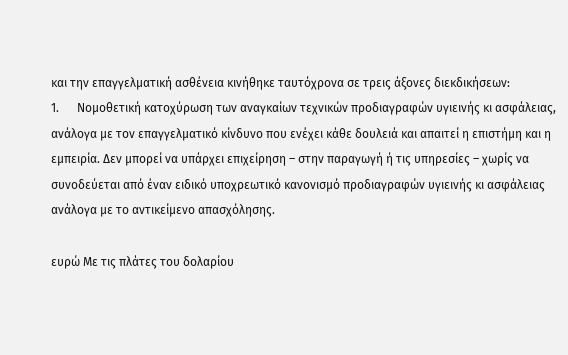και την επαγγελματική ασθένεια κινήθηκε ταυτόχρονα σε τρεις άξονες διεκδικήσεων:
1.      Νομοθετική κατοχύρωση των αναγκαίων τεχνικών προδιαγραφών υγιεινής κι ασφάλειας, ανάλογα με τον επαγγελματικό κίνδυνο που ενέχει κάθε δουλειά και απαιτεί η επιστήμη και η εμπειρία. Δεν μπορεί να υπάρχει επιχείρηση – στην παραγωγή ή τις υπηρεσίες – χωρίς να συνοδεύεται από έναν ειδικό υποχρεωτικό κανονισμό προδιαγραφών υγιεινής κι ασφάλειας ανάλογα με το αντικείμενο απασχόλησης.

ευρώ Με τις πλάτες του δολαρίου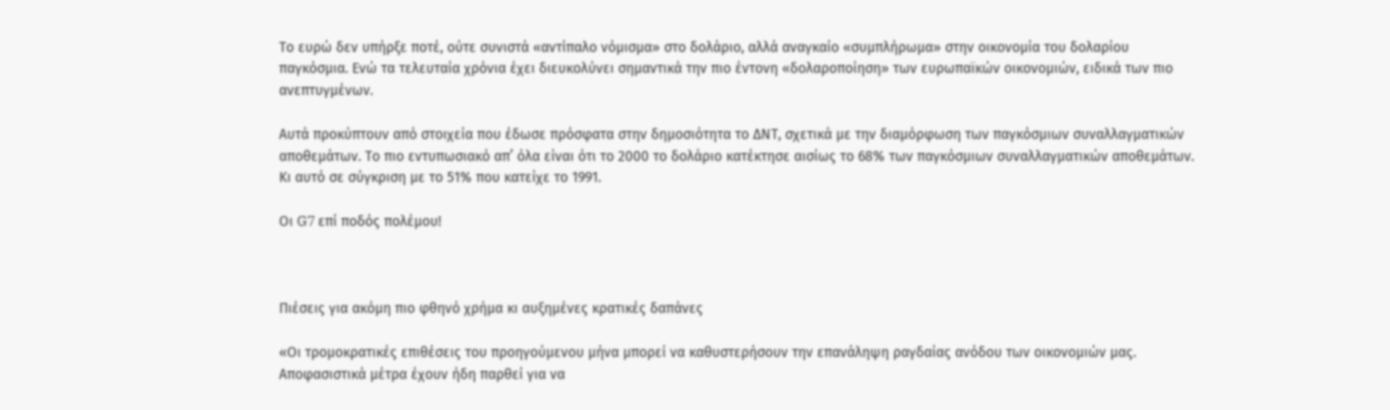Το ευρώ δεν υπήρξε ποτέ, ούτε συνιστά «αντίπαλο νόμισμα» στο δολάριο, αλλά αναγκαίο «συμπλήρωμα» στην οικονομία του δολαρίου παγκόσμια. Ενώ τα τελευταία χρόνια έχει διευκολύνει σημαντικά την πιο έντονη «δολαροποίηση» των ευρωπαϊκών οικονομιών, ειδικά των πιο ανεπτυγμένων.

Αυτά προκύπτουν από στοιχεία που έδωσε πρόσφατα στην δημοσιότητα το ΔΝΤ, σχετικά με την διαμόρφωση των παγκόσμιων συναλλαγματικών αποθεμάτων. Το πιο εντυπωσιακό απ’ όλα είναι ότι το 2000 το δολάριο κατέκτησε αισίως το 68% των παγκόσμιων συναλλαγματικών αποθεμάτων. Κι αυτό σε σύγκριση με το 51% που κατείχε το 1991.

Οι G7 επί ποδός πολέμου!



Πιέσεις για ακόμη πιο φθηνό χρήμα κι αυξημένες κρατικές δαπάνες

«Οι τρομοκρατικές επιθέσεις του προηγούμενου μήνα μπορεί να καθυστερήσουν την επανάληψη ραγδαίας ανόδου των οικονομιών μας. Αποφασιστικά μέτρα έχουν ήδη παρθεί για να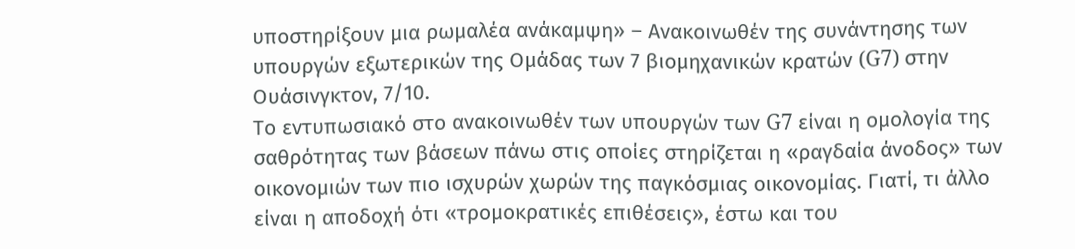υποστηρίξουν μια ρωμαλέα ανάκαμψη» – Ανακοινωθέν της συνάντησης των υπουργών εξωτερικών της Ομάδας των 7 βιομηχανικών κρατών (G7) στην Ουάσινγκτον, 7/10.
Το εντυπωσιακό στο ανακοινωθέν των υπουργών των G7 είναι η ομολογία της σαθρότητας των βάσεων πάνω στις οποίες στηρίζεται η «ραγδαία άνοδος» των οικονομιών των πιο ισχυρών χωρών της παγκόσμιας οικονομίας. Γιατί, τι άλλο είναι η αποδοχή ότι «τρομοκρατικές επιθέσεις», έστω και του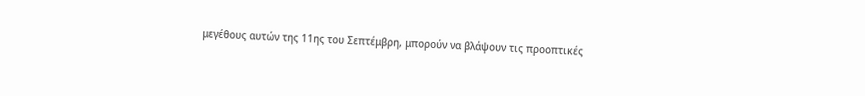μεγέθους αυτών της 11ης του Σεπτέμβρη, μπορούν να βλάψουν τις προοπτικές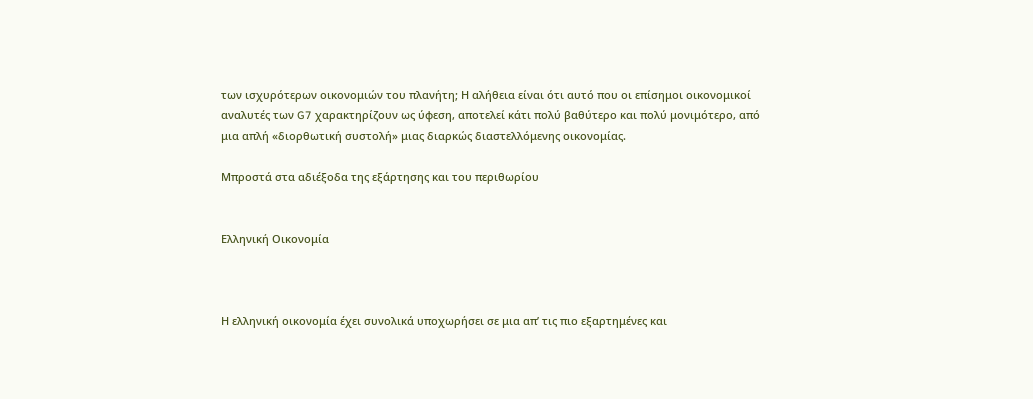των ισχυρότερων οικονομιών του πλανήτη; Η αλήθεια είναι ότι αυτό που οι επίσημοι οικονομικοί αναλυτές των G7 χαρακτηρίζουν ως ύφεση, αποτελεί κάτι πολύ βαθύτερο και πολύ μονιμότερο, από μια απλή «διορθωτική συστολή» μιας διαρκώς διαστελλόμενης οικονομίας.

Μπροστά στα αδιέξοδα της εξάρτησης και του περιθωρίου


Ελληνική Οικονομία



Η ελληνική οικονομία έχει συνολικά υποχωρήσει σε μια απ’ τις πιο εξαρτημένες και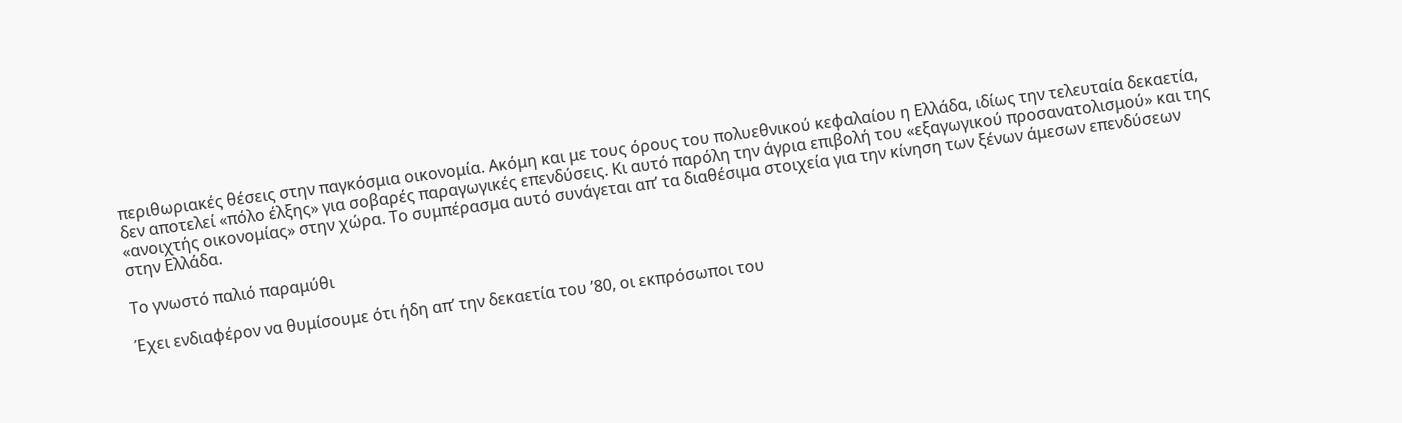περιθωριακές θέσεις στην παγκόσμια οικονομία. Ακόμη και με τους όρους του πολυεθνικού κεφαλαίου η Ελλάδα, ιδίως την τελευταία δεκαετία, δεν αποτελεί «πόλο έλξης» για σοβαρές παραγωγικές επενδύσεις. Κι αυτό παρόλη την άγρια επιβολή του «εξαγωγικού προσανατολισμού» και της «ανοιχτής οικονομίας» στην χώρα. Το συμπέρασμα αυτό συνάγεται απ’ τα διαθέσιμα στοιχεία για την κίνηση των ξένων άμεσων επενδύσεων στην Ελλάδα.

Το γνωστό παλιό παραμύθι

Έχει ενδιαφέρον να θυμίσουμε ότι ήδη απ’ την δεκαετία του ’80, οι εκπρόσωποι του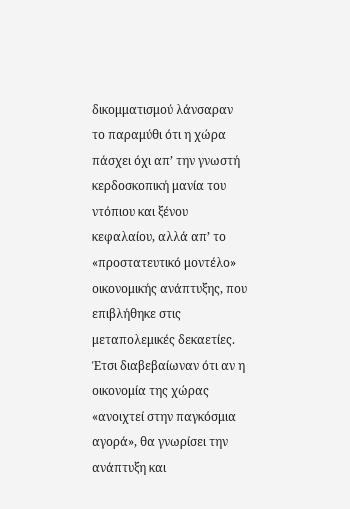δικομματισμού λάνσαραν το παραμύθι ότι η χώρα πάσχει όχι απ’ την γνωστή κερδοσκοπική μανία του ντόπιου και ξένου κεφαλαίου, αλλά απ’ το «προστατευτικό μοντέλο» οικονομικής ανάπτυξης, που επιβλήθηκε στις μεταπολεμικές δεκαετίες. Έτσι διαβεβαίωναν ότι αν η οικονομία της χώρας «ανοιχτεί στην παγκόσμια αγορά», θα γνωρίσει την ανάπτυξη και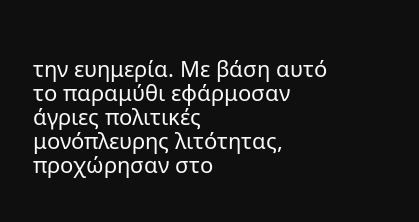την ευημερία. Με βάση αυτό το παραμύθι εφάρμοσαν άγριες πολιτικές μονόπλευρης λιτότητας, προχώρησαν στο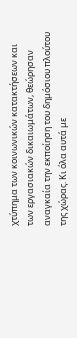χτύπημα των κοινωνικών κατακτήσεων και των εργασιακών δικαιωμάτων, θεώρησαν αναγκαία την εκποίηση του δημόσιου πλούτου της χώρας. Κι όλα αυτά με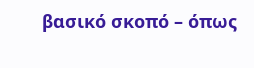βασικό σκοπό – όπως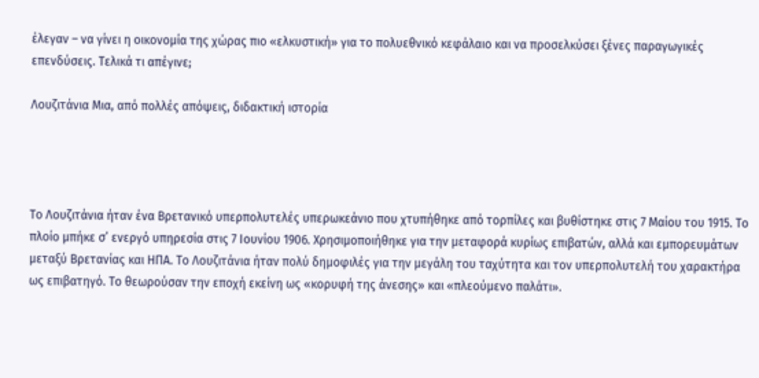έλεγαν – να γίνει η οικονομία της χώρας πιο «ελκυστική» για το πολυεθνικό κεφάλαιο και να προσελκύσει ξένες παραγωγικές επενδύσεις. Τελικά τι απέγινε;

Λουζιτάνια Μια, από πολλές απόψεις, διδακτική ιστορία




Το Λουζιτάνια ήταν ένα Βρετανικό υπερπολυτελές υπερωκεάνιο που χτυπήθηκε από τορπίλες και βυθίστηκε στις 7 Μαίου του 1915. Το πλοίο μπήκε σ’ ενεργό υπηρεσία στις 7 Ιουνίου 1906. Χρησιμοποιήθηκε για την μεταφορά κυρίως επιβατών, αλλά και εμπορευμάτων μεταξύ Βρετανίας και ΗΠΑ. Το Λουζιτάνια ήταν πολύ δημοφιλές για την μεγάλη του ταχύτητα και τον υπερπολυτελή του χαρακτήρα ως επιβατηγό. Το θεωρούσαν την εποχή εκείνη ως «κορυφή της άνεσης» και «πλεούμενο παλάτι».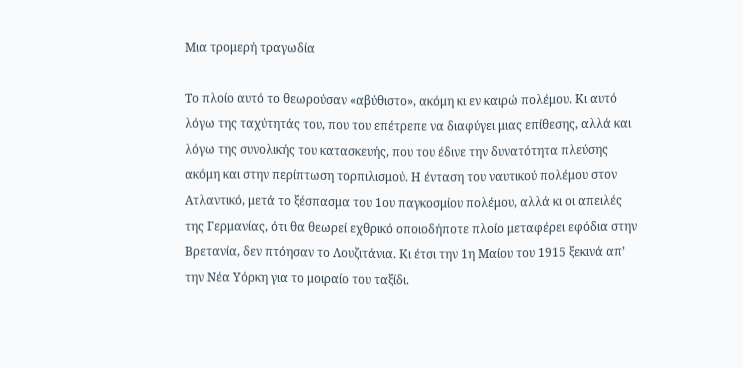Μια τρομερή τραγωδία

Το πλοίο αυτό το θεωρούσαν «αβύθιστο», ακόμη κι εν καιρώ πολέμου. Κι αυτό λόγω της ταχύτητάς του, που του επέτρεπε να διαφύγει μιας επίθεσης, αλλά και λόγω της συνολικής του κατασκευής, που του έδινε την δυνατότητα πλεύσης ακόμη και στην περίπτωση τορπιλισμού. Η ένταση του ναυτικού πολέμου στον Ατλαντικό, μετά το ξέσπασμα του 1ου παγκοσμίου πολέμου, αλλά κι οι απειλές της Γερμανίας, ότι θα θεωρεί εχθρικό οποιοδήποτε πλοίο μεταφέρει εφόδια στην Βρετανία, δεν πτόησαν το Λουζιτάνια. Κι έτσι την 1η Μαίου του 1915 ξεκινά απ’ την Νέα Υόρκη για το μοιραίο του ταξίδι.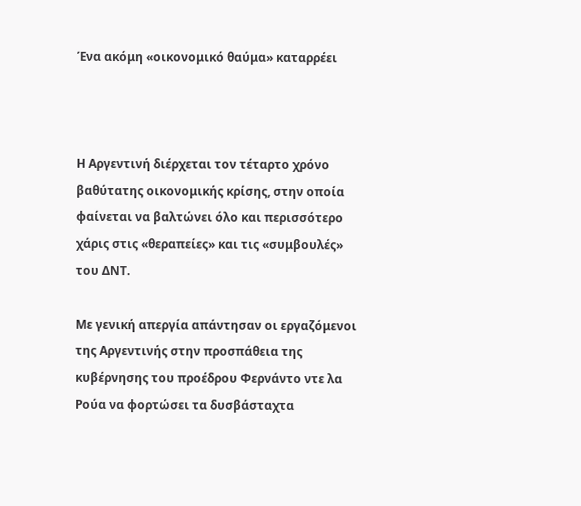Ένα ακόμη «οικονομικό θαύμα» καταρρέει



Η Αργεντινή διέρχεται τον τέταρτο χρόνο βαθύτατης οικονομικής κρίσης, στην οποία φαίνεται να βαλτώνει όλο και περισσότερο χάρις στις «θεραπείες» και τις «συμβουλές» του ΔΝΤ.

Με γενική απεργία απάντησαν οι εργαζόμενοι της Αργεντινής στην προσπάθεια της κυβέρνησης του προέδρου Φερνάντο ντε λα Ρούα να φορτώσει τα δυσβάσταχτα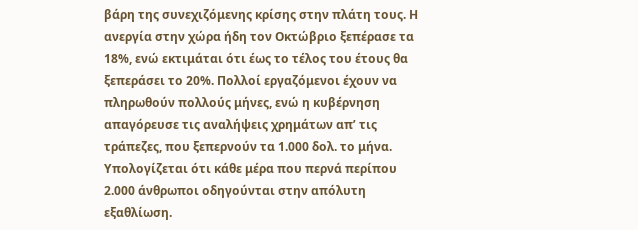βάρη της συνεχιζόμενης κρίσης στην πλάτη τους. Η ανεργία στην χώρα ήδη τον Οκτώβριο ξεπέρασε τα 18%, ενώ εκτιμάται ότι έως το τέλος του έτους θα ξεπεράσει το 20%. Πολλοί εργαζόμενοι έχουν να πληρωθούν πολλούς μήνες, ενώ η κυβέρνηση απαγόρευσε τις αναλήψεις χρημάτων απ’ τις τράπεζες, που ξεπερνούν τα 1.000 δολ. το μήνα. Υπολογίζεται ότι κάθε μέρα που περνά περίπου 2.000 άνθρωποι οδηγούνται στην απόλυτη εξαθλίωση.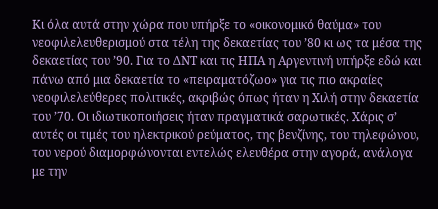Κι όλα αυτά στην χώρα που υπήρξε το «οικονομικό θαύμα» του νεοφιλελευθερισμού στα τέλη της δεκαετίας του ’80 κι ως τα μέσα της δεκαετίας του ’90. Για το ΔΝΤ και τις ΗΠΑ η Αργεντινή υπήρξε εδώ και πάνω από μια δεκαετία το «πειραματόζωο» για τις πιο ακραίες νεοφιλελεύθερες πολιτικές, ακριβώς όπως ήταν η Χιλή στην δεκαετία του ’70. Οι ιδιωτικοποιήσεις ήταν πραγματικά σαρωτικές. Χάρις σ’ αυτές οι τιμές του ηλεκτρικού ρεύματος, της βενζίνης, του τηλεφώνου, του νερού διαμορφώνονται εντελώς ελευθέρα στην αγορά, ανάλογα με την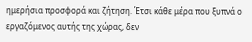ημερήσια προσφορά και ζήτηση. Έτσι κάθε μέρα που ξυπνά ο εργαζόμενος αυτής της χώρας, δεν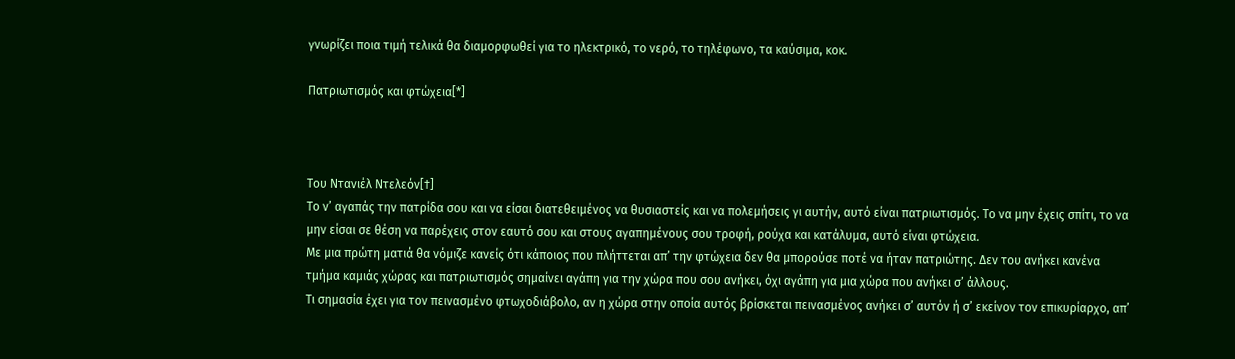γνωρίζει ποια τιμή τελικά θα διαμορφωθεί για το ηλεκτρικό, το νερό, το τηλέφωνο, τα καύσιμα, κοκ.

Πατριωτισμός και φτώχεια[*]



Του Ντανιέλ Ντελεόν[†]
Το ν’ αγαπάς την πατρίδα σου και να είσαι διατεθειμένος να θυσιαστείς και να πολεμήσεις γι αυτήν, αυτό είναι πατριωτισμός. Το να μην έχεις σπίτι, το να μην είσαι σε θέση να παρέχεις στον εαυτό σου και στους αγαπημένους σου τροφή, ρούχα και κατάλυμα, αυτό είναι φτώχεια.
Με μια πρώτη ματιά θα νόμιζε κανείς ότι κάποιος που πλήττεται απ’ την φτώχεια δεν θα μπορούσε ποτέ να ήταν πατριώτης. Δεν του ανήκει κανένα τμήμα καμιάς χώρας και πατριωτισμός σημαίνει αγάπη για την χώρα που σου ανήκει, όχι αγάπη για μια χώρα που ανήκει σ’ άλλους.
Τι σημασία έχει για τον πεινασμένο φτωχοδιάβολο, αν η χώρα στην οποία αυτός βρίσκεται πεινασμένος ανήκει σ’ αυτόν ή σ’ εκείνον τον επικυρίαρχο, απ’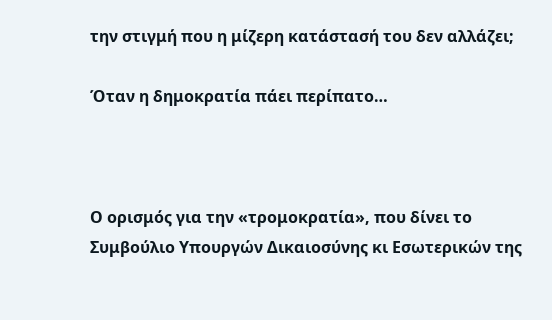την στιγμή που η μίζερη κατάστασή του δεν αλλάζει;

Όταν η δημοκρατία πάει περίπατο…



Ο ορισμός για την «τρομοκρατία», που δίνει το Συμβούλιο Υπουργών Δικαιοσύνης κι Εσωτερικών της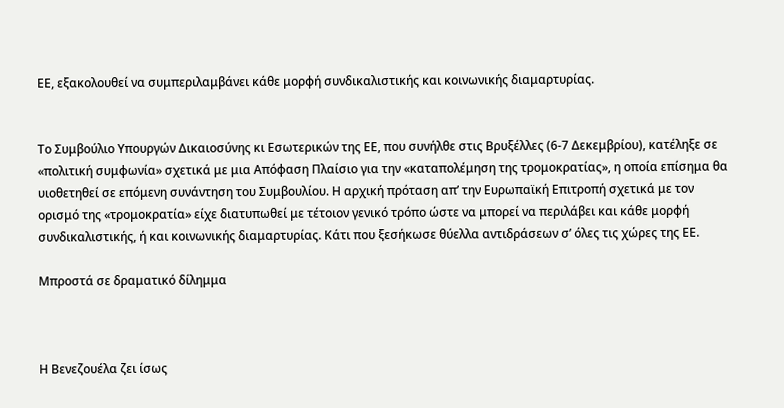ΕΕ, εξακολουθεί να συμπεριλαμβάνει κάθε μορφή συνδικαλιστικής και κοινωνικής διαμαρτυρίας.


Το Συμβούλιο Υπουργών Δικαιοσύνης κι Εσωτερικών της ΕΕ, που συνήλθε στις Βρυξέλλες (6-7 Δεκεμβρίου), κατέληξε σε «πολιτική συμφωνία» σχετικά με μια Απόφαση Πλαίσιο για την «καταπολέμηση της τρομοκρατίας», η οποία επίσημα θα υιοθετηθεί σε επόμενη συνάντηση του Συμβουλίου. Η αρχική πρόταση απ’ την Ευρωπαϊκή Επιτροπή σχετικά με τον ορισμό της «τρομοκρατία» είχε διατυπωθεί με τέτοιον γενικό τρόπο ώστε να μπορεί να περιλάβει και κάθε μορφή συνδικαλιστικής, ή και κοινωνικής διαμαρτυρίας. Κάτι που ξεσήκωσε θύελλα αντιδράσεων σ’ όλες τις χώρες της ΕΕ.

Μπροστά σε δραματικό δίλημμα



Η Βενεζουέλα ζει ίσως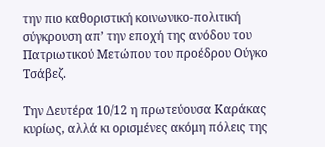την πιο καθοριστική κοινωνικο-πολιτική σύγκρουση απ’ την εποχή της ανόδου του Πατριωτικού Μετώπου του προέδρου Ούγκο Τσάβεζ.

Την Δευτέρα 10/12 η πρωτεύουσα Καράκας κυρίως, αλλά κι ορισμένες ακόμη πόλεις της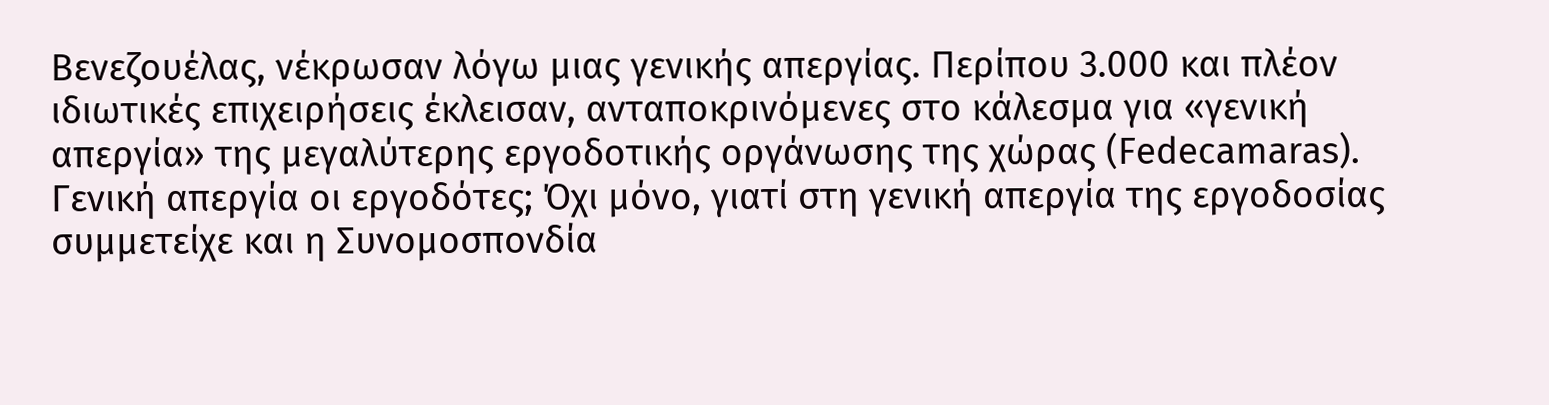Βενεζουέλας, νέκρωσαν λόγω μιας γενικής απεργίας. Περίπου 3.000 και πλέον ιδιωτικές επιχειρήσεις έκλεισαν, ανταποκρινόμενες στο κάλεσμα για «γενική απεργία» της μεγαλύτερης εργοδοτικής οργάνωσης της χώρας (Fedecamaras).
Γενική απεργία οι εργοδότες; Όχι μόνο, γιατί στη γενική απεργία της εργοδοσίας συμμετείχε και η Συνομοσπονδία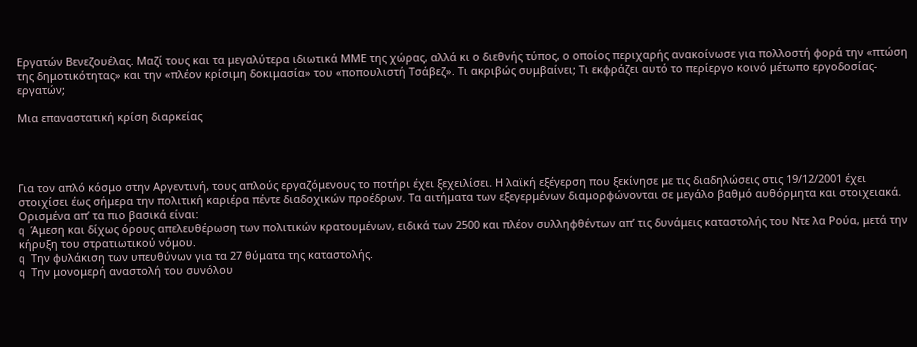Εργατών Βενεζουέλας. Μαζί τους και τα μεγαλύτερα ιδιωτικά ΜΜΕ της χώρας, αλλά κι ο διεθνής τύπος, ο οποίος περιχαρής ανακοίνωσε για πολλοστή φορά την «πτώση της δημοτικότητας» και την «πλέον κρίσιμη δοκιμασία» του «ποπουλιστή Τσάβεζ». Τι ακριβώς συμβαίνει; Τι εκφράζει αυτό το περίεργο κοινό μέτωπο εργοδοσίας-εργατών;

Μια επαναστατική κρίση διαρκείας




Για τον απλό κόσμο στην Αργεντινή, τους απλούς εργαζόμενους το ποτήρι έχει ξεχειλίσει. Η λαϊκή εξέγερση που ξεκίνησε με τις διαδηλώσεις στις 19/12/2001 έχει στοιχίσει έως σήμερα την πολιτική καριέρα πέντε διαδοχικών προέδρων. Τα αιτήματα των εξεγερμένων διαμορφώνονται σε μεγάλο βαθμό αυθόρμητα και στοιχειακά. Ορισμένα απ’ τα πιο βασικά είναι:
q  Άμεση και δίχως όρους απελευθέρωση των πολιτικών κρατουμένων, ειδικά των 2500 και πλέον συλληφθέντων απ’ τις δυνάμεις καταστολής του Ντε λα Ρούα, μετά την κήρυξη του στρατιωτικού νόμου.
q  Την φυλάκιση των υπευθύνων για τα 27 θύματα της καταστολής.
q  Την μονομερή αναστολή του συνόλου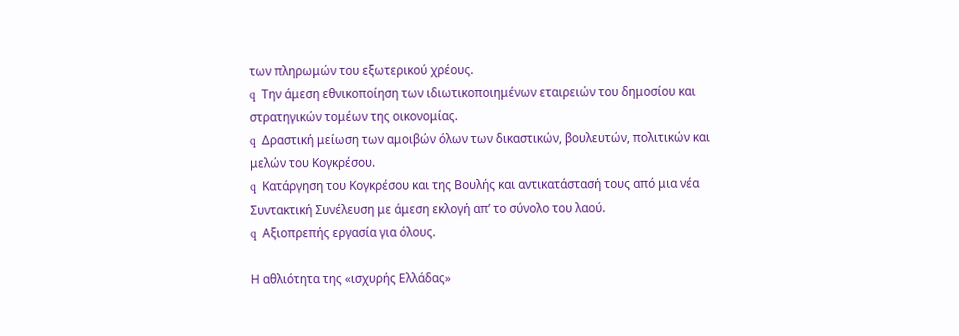των πληρωμών του εξωτερικού χρέους.
q  Την άμεση εθνικοποίηση των ιδιωτικοποιημένων εταιρειών του δημοσίου και στρατηγικών τομέων της οικονομίας.
q  Δραστική μείωση των αμοιβών όλων των δικαστικών, βουλευτών, πολιτικών και μελών του Κογκρέσου.
q  Κατάργηση του Κογκρέσου και της Βουλής και αντικατάστασή τους από μια νέα Συντακτική Συνέλευση με άμεση εκλογή απ’ το σύνολο του λαού.
q  Αξιοπρεπής εργασία για όλους.

Η αθλιότητα της «ισχυρής Ελλάδας»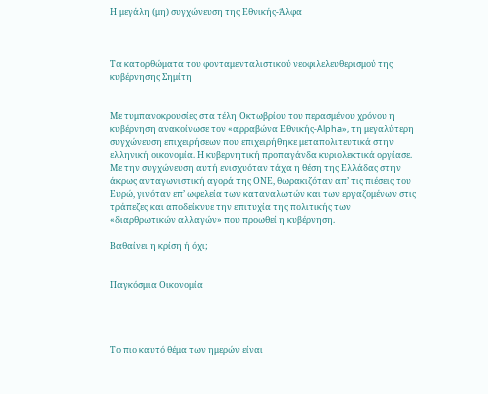Η μεγάλη (μη) συγχώνευση της Εθνικής-Άλφα



Τα κατορθώματα του φονταμενταλιστικού νεοφιλελευθερισμού της κυβέρνησης Σημίτη


Με τυμπανοκρουσίες στα τέλη Οκτωβρίου του περασμένου χρόνου η κυβέρνηση ανακοίνωσε τον «αρραβώνα Εθνικής-Alpha», τη μεγαλύτερη συγχώνευση επιχειρήσεων που επιχειρήθηκε μεταπολιτευτικά στην ελληνική οικονομία. Η κυβερνητική προπαγάνδα κυριολεκτικά οργίασε. Με την συγχώνευση αυτή ενισχυόταν τάχα η θέση της Ελλάδας στην άκρως ανταγωνιστική αγορά της ΟΝΕ, θωρακιζόταν απ’ τις πιέσεις του Ευρώ, γινόταν επ’ ωφελεία των καταναλωτών και των εργαζομένων στις τράπεζες και αποδείκνυε την επιτυχία της πολιτικής των «διαρθρωτικών αλλαγών» που προωθεί η κυβέρνηση.

Βαθαίνει η κρίση ή όχι;


Παγκόσμια Οικονομία




Το πιο καυτό θέμα των ημερών είναι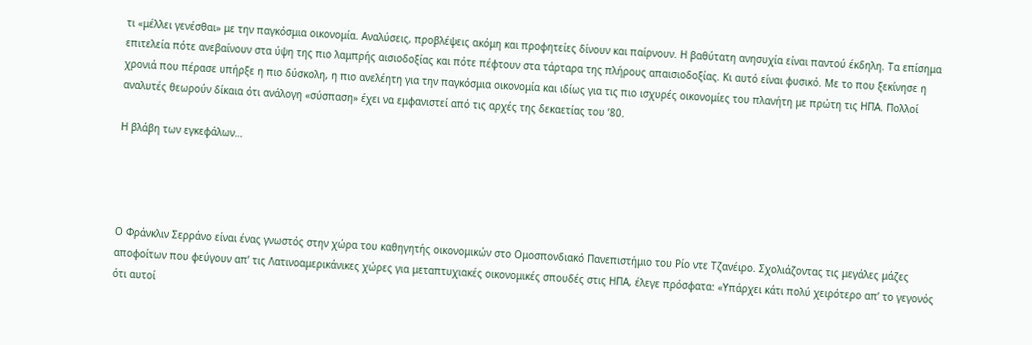τι «μέλλει γενέσθαι» με την παγκόσμια οικονομία. Αναλύσεις, προβλέψεις ακόμη και προφητείες δίνουν και παίρνουν. Η βαθύτατη ανησυχία είναι παντού έκδηλη. Τα επίσημα επιτελεία πότε ανεβαίνουν στα ύψη της πιο λαμπρής αισιοδοξίας και πότε πέφτουν στα τάρταρα της πλήρους απαισιοδοξίας. Κι αυτό είναι φυσικό. Με το που ξεκίνησε η χρονιά που πέρασε υπήρξε η πιο δύσκολη, η πιο ανελέητη για την παγκόσμια οικονομία και ιδίως για τις πιο ισχυρές οικονομίες του πλανήτη με πρώτη τις ΗΠΑ. Πολλοί αναλυτές θεωρούν δίκαια ότι ανάλογη «σύσπαση» έχει να εμφανιστεί από τις αρχές της δεκαετίας του ’80.

Η βλάβη των εγκεφάλων…




Ο Φράνκλιν Σερράνο είναι ένας γνωστός στην χώρα του καθηγητής οικονομικών στο Ομοσπονδιακό Πανεπιστήμιο του Ρίο ντε Τζανέιρο. Σχολιάζοντας τις μεγάλες μάζες αποφοίτων που φεύγουν απ’ τις Λατινοαμερικάνικες χώρες για μεταπτυχιακές οικονομικές σπουδές στις ΗΠΑ, έλεγε πρόσφατα: «Υπάρχει κάτι πολύ χειρότερο απ’ το γεγονός ότι αυτοί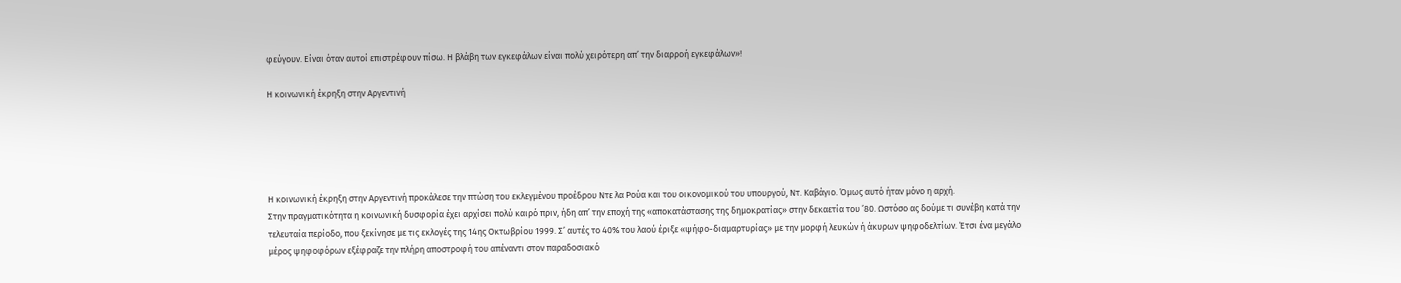φεύγουν. Είναι όταν αυτοί επιστρέφουν πίσω. Η βλάβη των εγκεφάλων είναι πολύ χειρότερη απ’ την διαρροή εγκεφάλων»!

Η κοινωνική έκρηξη στην Αργεντινή





Η κοινωνική έκρηξη στην Αργεντινή προκάλεσε την πτώση του εκλεγμένου προέδρου Ντε λα Ρούα και του οικονομικού του υπουργού, Ντ. Καβάγιο. Όμως αυτό ήταν μόνο η αρχή.
Στην πραγματικότητα η κοινωνική δυσφορία έχει αρχίσει πολύ καιρό πριν, ήδη απ’ την εποχή της «αποκατάστασης της δημοκρατίας» στην δεκαετία του ’80. Ωστόσο ας δούμε τι συνέβη κατά την τελευταία περίοδο, που ξεκίνησε με τις εκλογές της 14ης Οκτωβρίου 1999. Σ’ αυτές το 40% του λαού έριξε «ψήφο-διαμαρτυρίας» με την μορφή λευκών ή άκυρων ψηφοδελτίων. Έτσι ένα μεγάλο μέρος ψηφοφόρων εξέφραζε την πλήρη αποστροφή του απέναντι στον παραδοσιακό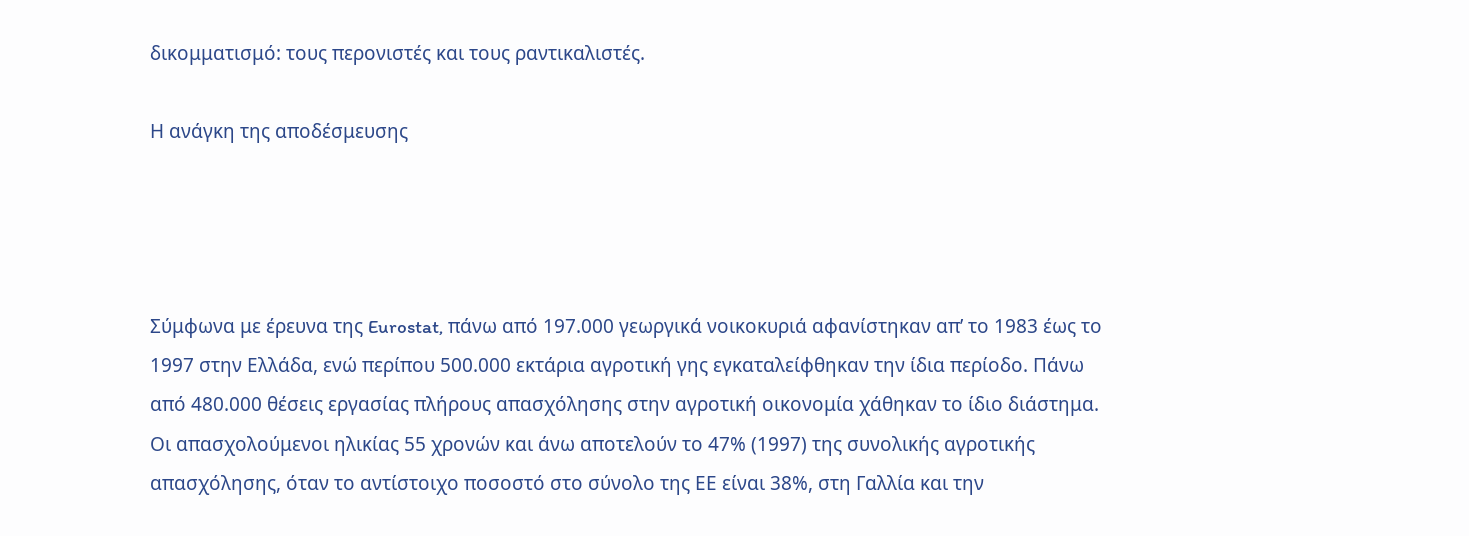δικομματισμό: τους περονιστές και τους ραντικαλιστές.

Η ανάγκη της αποδέσμευσης




Σύμφωνα με έρευνα της Eurostat, πάνω από 197.000 γεωργικά νοικοκυριά αφανίστηκαν απ’ το 1983 έως το 1997 στην Ελλάδα, ενώ περίπου 500.000 εκτάρια αγροτική γης εγκαταλείφθηκαν την ίδια περίοδο. Πάνω από 480.000 θέσεις εργασίας πλήρους απασχόλησης στην αγροτική οικονομία χάθηκαν το ίδιο διάστημα.
Οι απασχολούμενοι ηλικίας 55 χρονών και άνω αποτελούν το 47% (1997) της συνολικής αγροτικής απασχόλησης, όταν το αντίστοιχο ποσοστό στο σύνολο της ΕΕ είναι 38%, στη Γαλλία και την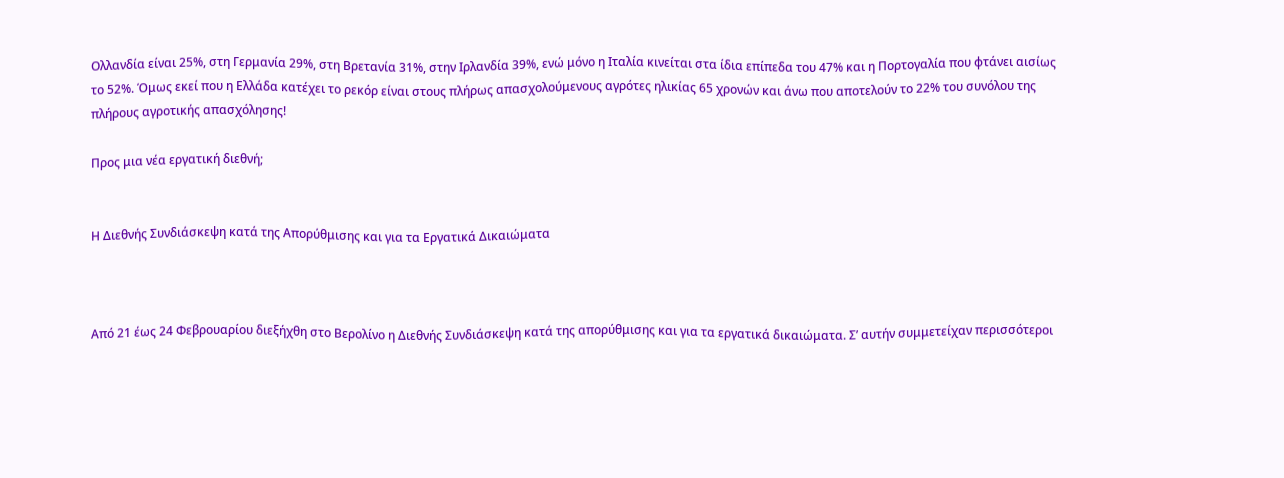Ολλανδία είναι 25%, στη Γερμανία 29%, στη Βρετανία 31%, στην Ιρλανδία 39%, ενώ μόνο η Ιταλία κινείται στα ίδια επίπεδα του 47% και η Πορτογαλία που φτάνει αισίως το 52%. Όμως εκεί που η Ελλάδα κατέχει το ρεκόρ είναι στους πλήρως απασχολούμενους αγρότες ηλικίας 65 χρονών και άνω που αποτελούν το 22% του συνόλου της πλήρους αγροτικής απασχόλησης!

Προς μια νέα εργατική διεθνή;


Η Διεθνής Συνδιάσκεψη κατά της Απορύθμισης και για τα Εργατικά Δικαιώματα



Από 21 έως 24 Φεβρουαρίου διεξήχθη στο Βερολίνο η Διεθνής Συνδιάσκεψη κατά της απορύθμισης και για τα εργατικά δικαιώματα. Σ’ αυτήν συμμετείχαν περισσότεροι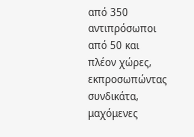από 350 αντιπρόσωποι από 50 και πλέον χώρες, εκπροσωπώντας συνδικάτα, μαχόμενες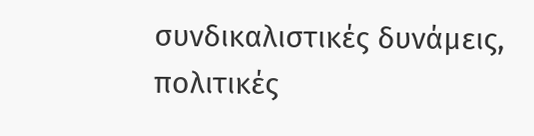συνδικαλιστικές δυνάμεις, πολιτικές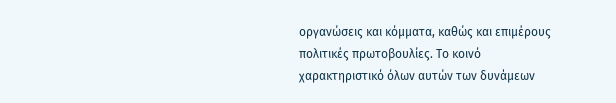οργανώσεις και κόμματα, καθώς και επιμέρους πολιτικές πρωτοβουλίες. Το κοινό χαρακτηριστικό όλων αυτών των δυνάμεων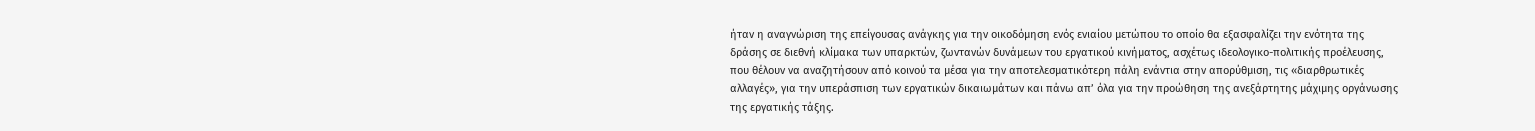ήταν η αναγνώριση της επείγουσας ανάγκης για την οικοδόμηση ενός ενιαίου μετώπου το οποίο θα εξασφαλίζει την ενότητα της δράσης σε διεθνή κλίμακα των υπαρκτών, ζωντανών δυνάμεων του εργατικού κινήματος, ασχέτως ιδεολογικο-πολιτικής προέλευσης, που θέλουν να αναζητήσουν από κοινού τα μέσα για την αποτελεσματικότερη πάλη ενάντια στην απορύθμιση, τις «διαρθρωτικές αλλαγές», για την υπεράσπιση των εργατικών δικαιωμάτων και πάνω απ’ όλα για την προώθηση της ανεξάρτητης μάχιμης οργάνωσης της εργατικής τάξης.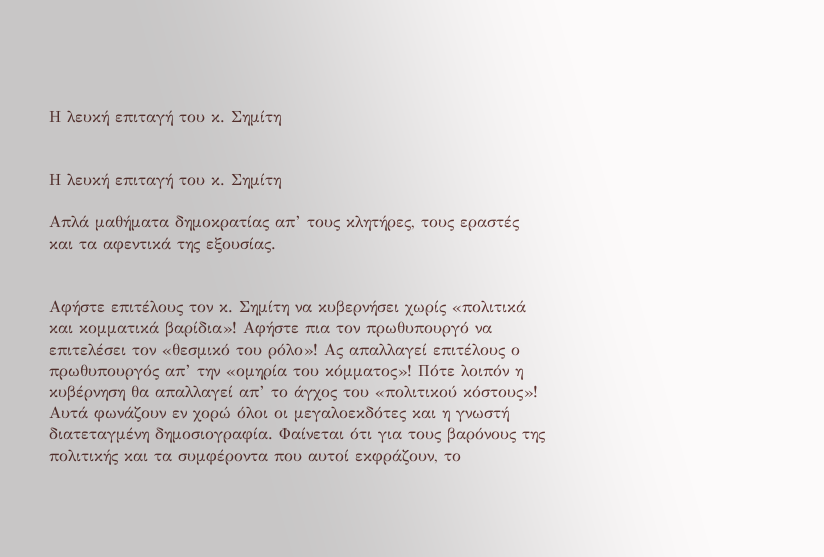Η λευκή επιταγή του κ. Σημίτη


Η λευκή επιταγή του κ. Σημίτη

Απλά μαθήματα δημοκρατίας απ’ τους κλητήρες, τους εραστές και τα αφεντικά της εξουσίας.


Αφήστε επιτέλους τον κ. Σημίτη να κυβερνήσει χωρίς «πολιτικά και κομματικά βαρίδια»! Αφήστε πια τον πρωθυπουργό να επιτελέσει τον «θεσμικό του ρόλο»! Ας απαλλαγεί επιτέλους ο πρωθυπουργός απ’ την «ομηρία του κόμματος»! Πότε λοιπόν η κυβέρνηση θα απαλλαγεί απ’ το άγχος του «πολιτικού κόστους»! Αυτά φωνάζουν εν χορώ όλοι οι μεγαλοεκδότες και η γνωστή διατεταγμένη δημοσιογραφία. Φαίνεται ότι για τους βαρόνους της πολιτικής και τα συμφέροντα που αυτοί εκφράζουν, το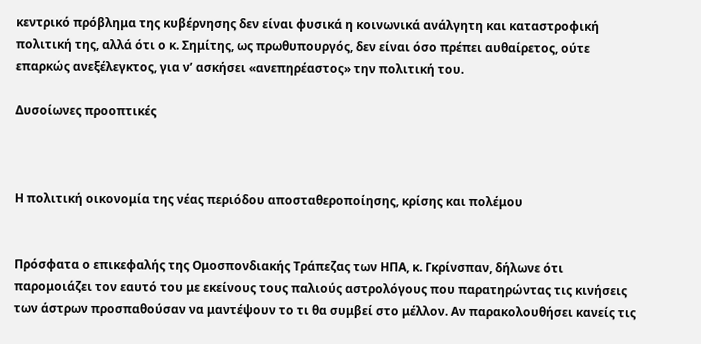κεντρικό πρόβλημα της κυβέρνησης δεν είναι φυσικά η κοινωνικά ανάλγητη και καταστροφική πολιτική της, αλλά ότι ο κ. Σημίτης, ως πρωθυπουργός, δεν είναι όσο πρέπει αυθαίρετος, ούτε επαρκώς ανεξέλεγκτος, για ν’ ασκήσει «ανεπηρέαστος» την πολιτική του.

Δυσοίωνες προοπτικές



Η πολιτική οικονομία της νέας περιόδου αποσταθεροποίησης, κρίσης και πολέμου


Πρόσφατα ο επικεφαλής της Ομοσπονδιακής Τράπεζας των ΗΠΑ, κ. Γκρίνσπαν, δήλωνε ότι παρομοιάζει τον εαυτό του με εκείνους τους παλιούς αστρολόγους που παρατηρώντας τις κινήσεις των άστρων προσπαθούσαν να μαντέψουν το τι θα συμβεί στο μέλλον. Αν παρακολουθήσει κανείς τις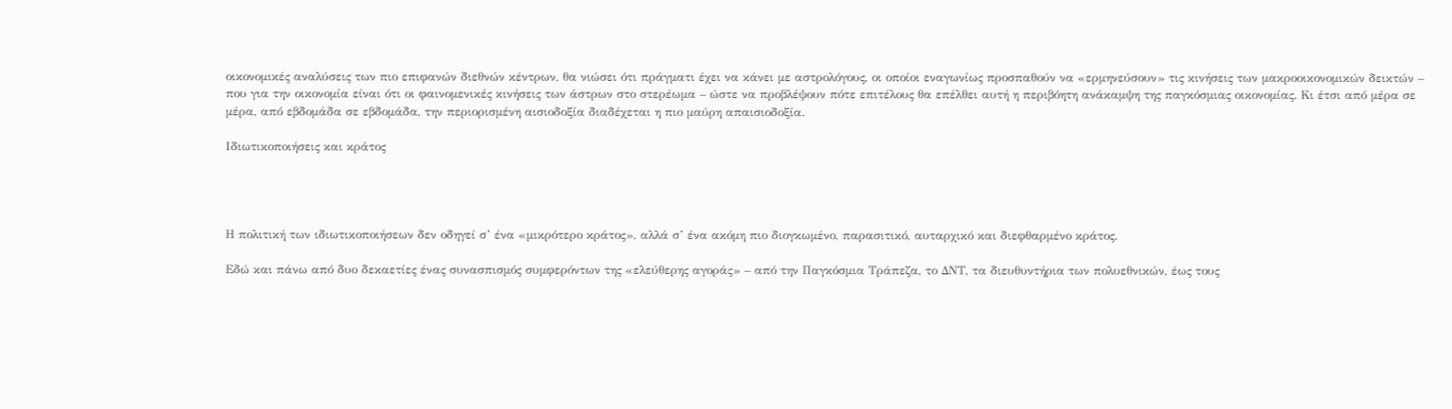οικονομικές αναλύσεις των πιο επιφανών διεθνών κέντρων, θα νιώσει ότι πράγματι έχει να κάνει με αστρολόγους, οι οποίοι εναγωνίως προσπαθούν να «ερμηνεύσουν» τις κινήσεις των μακροοικονομικών δεικτών – που για την οικονομία είναι ότι οι φαινομενικές κινήσεις των άστρων στο στερέωμα – ώστε να προβλέψουν πότε επιτέλους θα επέλθει αυτή η περιβόητη ανάκαμψη της παγκόσμιας οικονομίας. Κι έτσι από μέρα σε μέρα, από εβδομάδα σε εβδομάδα, την περιορισμένη αισιοδοξία διαδέχεται η πιο μαύρη απαισιοδοξία.

Ιδιωτικοποιήσεις και κράτος




Η πολιτική των ιδιωτικοποιήσεων δεν οδηγεί σ’ ένα «μικρότερο κράτος», αλλά σ’ ένα ακόμη πιο διογκωμένο, παρασιτικό, αυταρχικό και διεφθαρμένο κράτος.

Εδώ και πάνω από δυο δεκαετίες ένας συνασπισμός συμφερόντων της «ελεύθερης αγοράς» – από την Παγκόσμια Τράπεζα, το ΔΝΤ, τα διευθυντήρια των πολυεθνικών, έως τους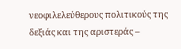νεοφιλελεύθερους πολιτικούς της δεξιάς και της αριστεράς –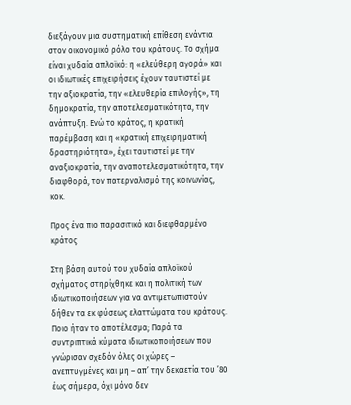διεξάγουν μια συστηματική επίθεση ενάντια στον οικονομικό ρόλο του κράτους. Το σχήμα είναι χυδαία απλοϊκό: η «ελεύθερη αγορά» και οι ιδιωτικές επιχειρήσεις έχουν ταυτιστεί με την αξιοκρατία, την «ελευθερία επιλογής», τη δημοκρατία, την αποτελεσματικότητα, την ανάπτυξη. Ενώ το κράτος, η κρατική παρέμβαση και η «κρατική επιχειρηματική δραστηριότητα», έχει ταυτιστεί με την αναξιοκρατία, την αναποτελεσματικότητα, την διαφθορά, τον πατερναλισμό της κοινωνίας, κοκ.

Προς ένα πιο παρασιτικό και διεφθαρμένο κράτος

Στη βάση αυτού του χυδαία απλοϊκού σχήματος στηρίχθηκε και η πολιτική των ιδιωτικοποιήσεων για να αντιμετωπιστούν δήθεν τα εκ φύσεως ελαττώματα του κράτους. Ποιο ήταν το αποτέλεσμα; Παρά τα συντριπτικά κύματα ιδιωτικοποιήσεων που γνώρισαν σχεδόν όλες οι χώρες – ανεπτυγμένες και μη – απ’ την δεκαετία του ’80 έως σήμερα, όχι μόνο δεν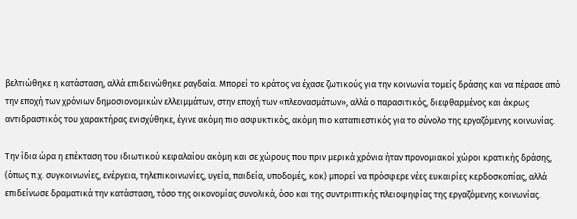βελτιώθηκε η κατάσταση, αλλά επιδεινώθηκε ραγδαία. Μπορεί το κράτος να έχασε ζωτικούς για την κοινωνία τομείς δράσης και να πέρασε από την εποχή των χρόνιων δημοσιονομικών ελλειμμάτων, στην εποχή των «πλεονασμάτων», αλλά ο παρασιτικός, διεφθαρμένος και άκρως αντιδραστικός του χαρακτήρας ενισχύθηκε, έγινε ακόμη πιο ασφυκτικός, ακόμη πιο καταπιεστικός για το σύνολο της εργαζόμενης κοινωνίας.

Την ίδια ώρα η επέκταση του ιδιωτικού κεφαλαίου ακόμη και σε χώρους που πριν μερικά χρόνια ήταν προνομιακοί χώροι κρατικής δράσης, (όπως π.χ. συγκοινωνίες, ενέργεια, τηλεπικοινωνίες, υγεία, παιδεία, υποδομές, κοκ) μπορεί να πρόσφερε νέες ευκαιρίες κερδοσκοπίας, αλλά επιδείνωσε δραματικά την κατάσταση, τόσο της οικονομίας συνολικά, όσο και της συντριπτικής πλειοψηφίας της εργαζόμενης κοινωνίας.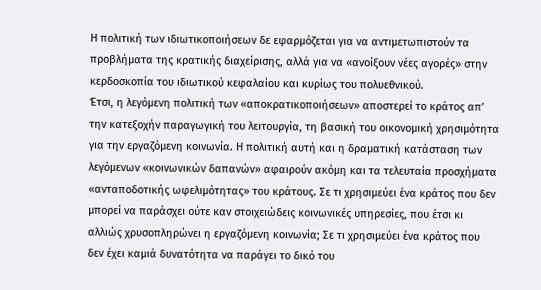Η πολιτική των ιδιωτικοποιήσεων δε εφαρμόζεται για να αντιμετωπιστούν τα προβλήματα της κρατικής διαχείρισης, αλλά για να «ανοίξουν νέες αγορές» στην κερδοσκοπία του ιδιωτικού κεφαλαίου και κυρίως του πολυεθνικού.
Έτσι, η λεγόμενη πολιτική των «αποκρατικοποιήσεων» αποστερεί το κράτος απ’ την κατεξοχήν παραγωγική του λειτουργία, τη βασική του οικονομική χρησιμότητα για την εργαζόμενη κοινωνία. Η πολιτική αυτή και η δραματική κατάσταση των λεγόμενων «κοινωνικών δαπανών» αφαιρούν ακόμη και τα τελευταία προσχήματα «ανταποδοτικής ωφελιμότητας» του κράτους. Σε τι χρησιμεύει ένα κράτος που δεν μπορεί να παράσχει ούτε καν στοιχειώδεις κοινωνικές υπηρεσίες, που έτσι κι αλλιώς χρυσοπληρώνει η εργαζόμενη κοινωνία; Σε τι χρησιμεύει ένα κράτος που δεν έχει καμιά δυνατότητα να παράγει το δικό του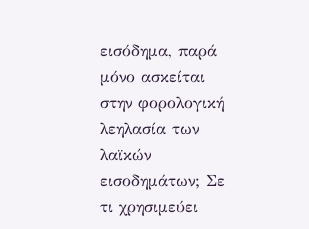εισόδημα, παρά μόνο ασκείται στην φορολογική λεηλασία των λαϊκών εισοδημάτων; Σε τι χρησιμεύει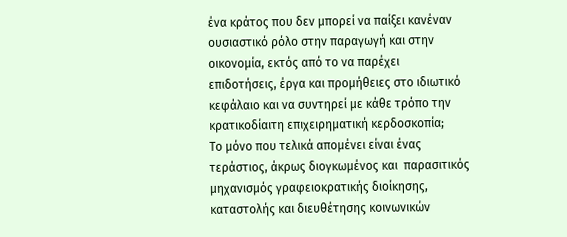ένα κράτος που δεν μπορεί να παίξει κανέναν ουσιαστικό ρόλο στην παραγωγή και στην οικονομία, εκτός από το να παρέχει επιδοτήσεις, έργα και προμήθειες στο ιδιωτικό κεφάλαιο και να συντηρεί με κάθε τρόπο την κρατικοδίαιτη επιχειρηματική κερδοσκοπία;
Το μόνο που τελικά απομένει είναι ένας τεράστιος, άκρως διογκωμένος και  παρασιτικός μηχανισμός γραφειοκρατικής διοίκησης, καταστολής και διευθέτησης κοινωνικών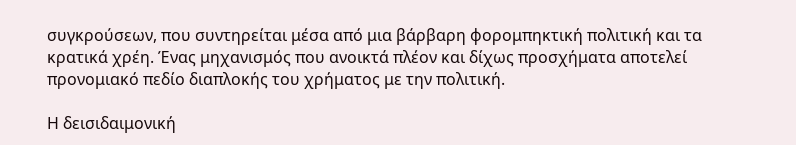συγκρούσεων, που συντηρείται μέσα από μια βάρβαρη φορομπηκτική πολιτική και τα κρατικά χρέη. Ένας μηχανισμός που ανοικτά πλέον και δίχως προσχήματα αποτελεί προνομιακό πεδίο διαπλοκής του χρήματος με την πολιτική.

Η δεισιδαιμονική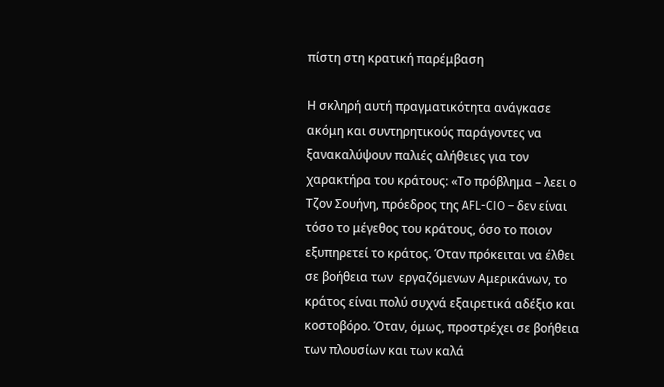πίστη στη κρατική παρέμβαση

Η σκληρή αυτή πραγματικότητα ανάγκασε ακόμη και συντηρητικούς παράγοντες να ξανακαλύψουν παλιές αλήθειες για τον χαρακτήρα του κράτους: «Το πρόβλημα – λεει ο Τζον Σουήνη, πρόεδρος της AFL-CIO – δεν είναι τόσο το μέγεθος του κράτους, όσο το ποιον εξυπηρετεί το κράτος. Όταν πρόκειται να έλθει σε βοήθεια των  εργαζόμενων Αμερικάνων, το κράτος είναι πολύ συχνά εξαιρετικά αδέξιο και κοστοβόρο. Όταν, όμως, προστρέχει σε βοήθεια των πλουσίων και των καλά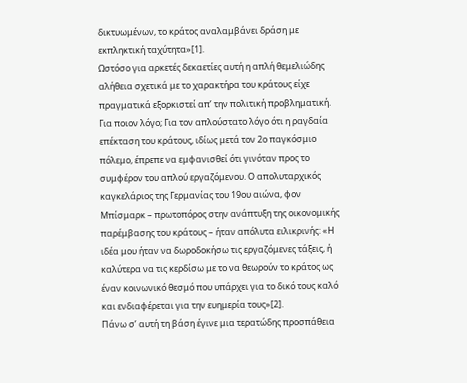δικτυωμένων, το κράτος αναλαμβάνει δράση με εκπληκτική ταχύτητα»[1].
Ωστόσο για αρκετές δεκαετίες αυτή η απλή θεμελιώδης αλήθεια σχετικά με το χαρακτήρα του κράτους είχε πραγματικά εξορκιστεί απ’ την πολιτική προβληματική. Για ποιον λόγο; Για τον απλούστατο λόγο ότι η ραγδαία επέκταση του κράτους, ιδίως μετά τον 2ο παγκόσμιο πόλεμο, έπρεπε να εμφανισθεί ότι γινόταν προς το συμφέρον του απλού εργαζόμενου. Ο απολυταρχικός καγκελάριος της Γερμανίας του 19ου αιώνα, φον Μπίσμαρκ – πρωτοπόρος στην ανάπτυξη της οικονομικής παρέμβασης του κράτους – ήταν απόλυτα ειλικρινής: «Η ιδέα μου ήταν να δωροδοκήσω τις εργαζόμενες τάξεις, ή καλύτερα να τις κερδίσω με το να θεωρούν το κράτος ως έναν κοινωνικό θεσμό που υπάρχει για το δικό τους καλό και ενδιαφέρεται για την ευημερία τους»[2].
Πάνω σ’ αυτή τη βάση έγινε μια τερατώδης προσπάθεια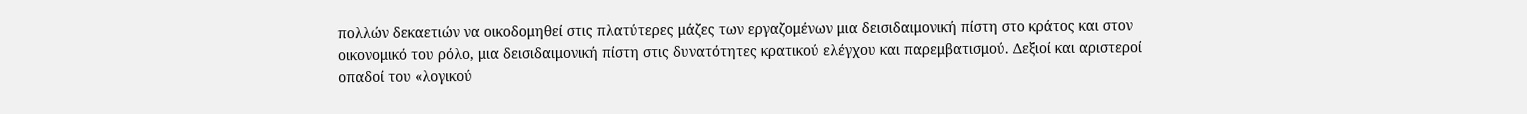πολλών δεκαετιών να οικοδομηθεί στις πλατύτερες μάζες των εργαζομένων μια δεισιδαιμονική πίστη στο κράτος και στον οικονομικό του ρόλο, μια δεισιδαιμονική πίστη στις δυνατότητες κρατικού ελέγχου και παρεμβατισμού. Δεξιοί και αριστεροί οπαδοί του «λογικού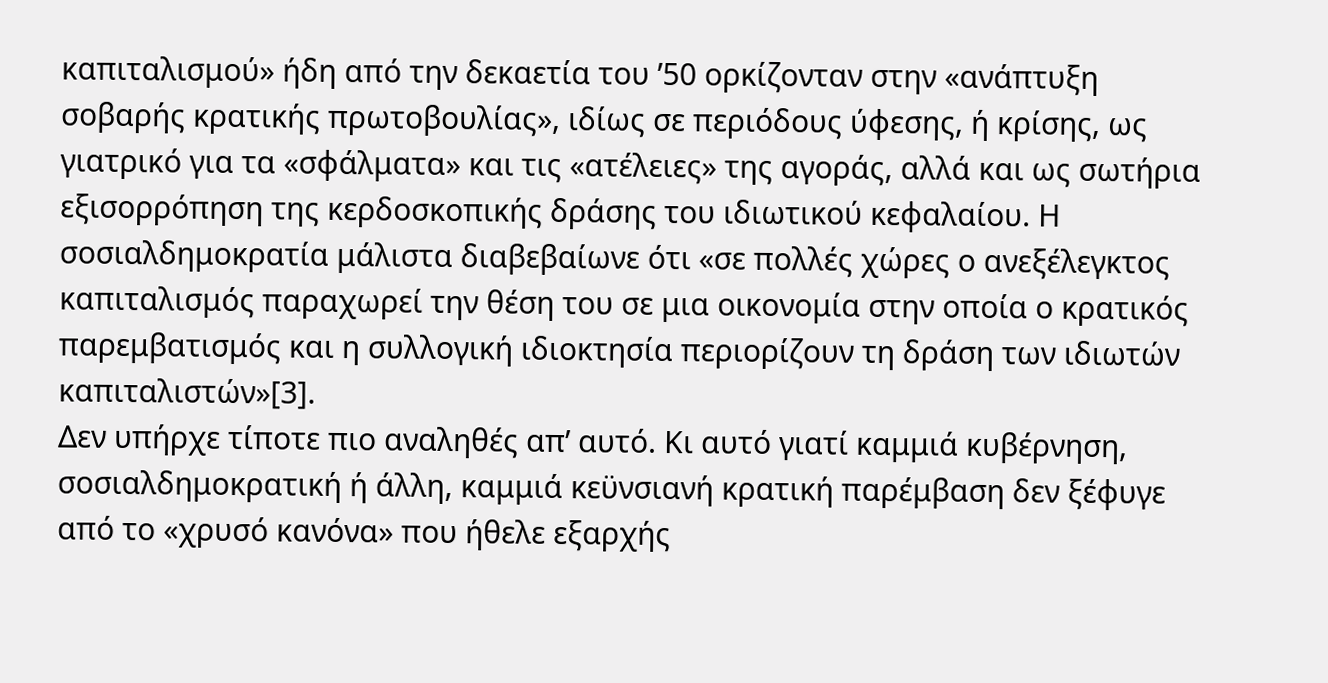καπιταλισμού» ήδη από την δεκαετία του ’50 ορκίζονταν στην «ανάπτυξη σοβαρής κρατικής πρωτοβουλίας», ιδίως σε περιόδους ύφεσης, ή κρίσης, ως γιατρικό για τα «σφάλματα» και τις «ατέλειες» της αγοράς, αλλά και ως σωτήρια εξισορρόπηση της κερδοσκοπικής δράσης του ιδιωτικού κεφαλαίου. Η σοσιαλδημοκρατία μάλιστα διαβεβαίωνε ότι «σε πολλές χώρες ο ανεξέλεγκτος καπιταλισμός παραχωρεί την θέση του σε μια οικονομία στην οποία ο κρατικός παρεμβατισμός και η συλλογική ιδιοκτησία περιορίζουν τη δράση των ιδιωτών καπιταλιστών»[3].
Δεν υπήρχε τίποτε πιο αναληθές απ’ αυτό. Κι αυτό γιατί καμμιά κυβέρνηση, σοσιαλδημοκρατική ή άλλη, καμμιά κεϋνσιανή κρατική παρέμβαση δεν ξέφυγε από το «χρυσό κανόνα» που ήθελε εξαρχής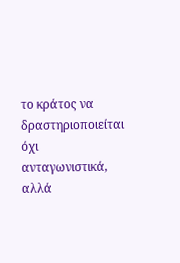το κράτος να δραστηριοποιείται όχι ανταγωνιστικά, αλλά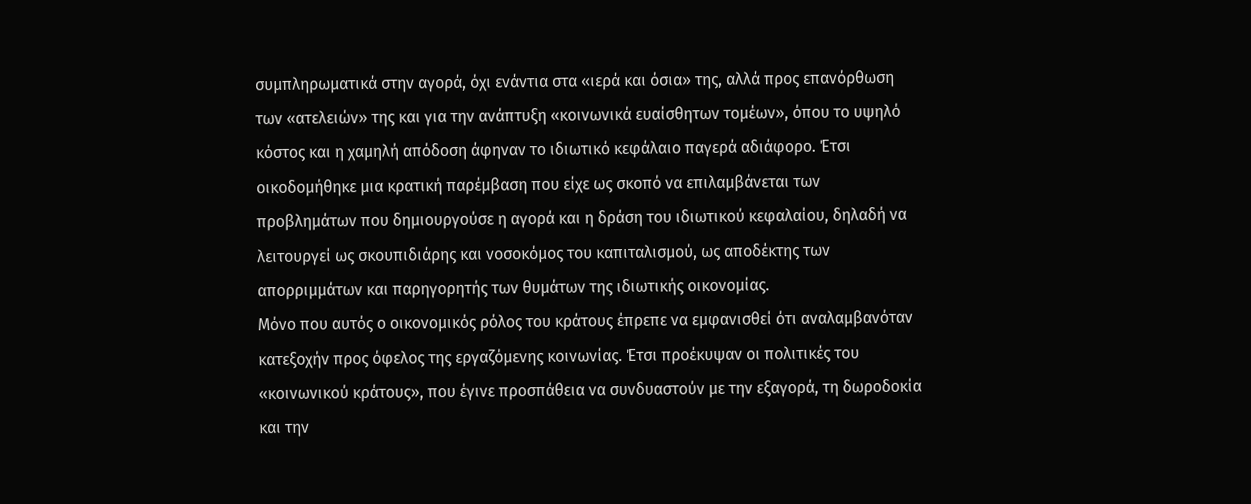συμπληρωματικά στην αγορά, όχι ενάντια στα «ιερά και όσια» της, αλλά προς επανόρθωση των «ατελειών» της και για την ανάπτυξη «κοινωνικά ευαίσθητων τομέων», όπου το υψηλό κόστος και η χαμηλή απόδοση άφηναν το ιδιωτικό κεφάλαιο παγερά αδιάφορο. Έτσι οικοδομήθηκε μια κρατική παρέμβαση που είχε ως σκοπό να επιλαμβάνεται των προβλημάτων που δημιουργούσε η αγορά και η δράση του ιδιωτικού κεφαλαίου, δηλαδή να λειτουργεί ως σκουπιδιάρης και νοσοκόμος του καπιταλισμού, ως αποδέκτης των απορριμμάτων και παρηγορητής των θυμάτων της ιδιωτικής οικονομίας.
Μόνο που αυτός ο οικονομικός ρόλος του κράτους έπρεπε να εμφανισθεί ότι αναλαμβανόταν κατεξοχήν προς όφελος της εργαζόμενης κοινωνίας. Έτσι προέκυψαν οι πολιτικές του «κοινωνικού κράτους», που έγινε προσπάθεια να συνδυαστούν με την εξαγορά, τη δωροδοκία και την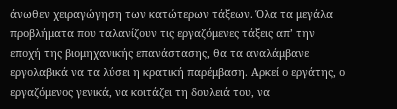άνωθεν χειραγώγηση των κατώτερων τάξεων. Όλα τα μεγάλα προβλήματα που ταλανίζουν τις εργαζόμενες τάξεις απ’ την εποχή της βιομηχανικής επανάστασης, θα τα αναλάμβανε εργολαβικά να τα λύσει η κρατική παρέμβαση. Αρκεί ο εργάτης, ο εργαζόμενος γενικά, να κοιτάζει τη δουλειά του, να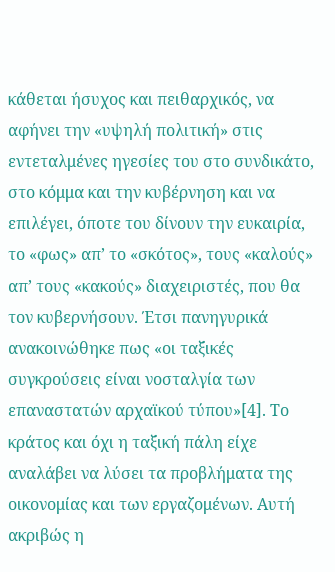κάθεται ήσυχος και πειθαρχικός, να αφήνει την «υψηλή πολιτική» στις εντεταλμένες ηγεσίες του στο συνδικάτο, στο κόμμα και την κυβέρνηση και να επιλέγει, όποτε του δίνουν την ευκαιρία, το «φως» απ’ το «σκότος», τους «καλούς» απ’ τους «κακούς» διαχειριστές, που θα τον κυβερνήσουν. Έτσι πανηγυρικά ανακοινώθηκε πως «οι ταξικές συγκρούσεις είναι νοσταλγία των επαναστατών αρχαϊκού τύπου»[4]. Το κράτος και όχι η ταξική πάλη είχε αναλάβει να λύσει τα προβλήματα της οικονομίας και των εργαζομένων. Αυτή ακριβώς η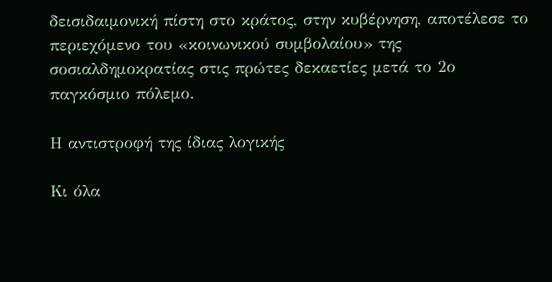δεισιδαιμονική πίστη στο κράτος, στην κυβέρνηση, αποτέλεσε το περιεχόμενο του «κοινωνικού συμβολαίου» της σοσιαλδημοκρατίας στις πρώτες δεκαετίες μετά το 2ο παγκόσμιο πόλεμο.

Η αντιστροφή της ίδιας λογικής

Κι όλα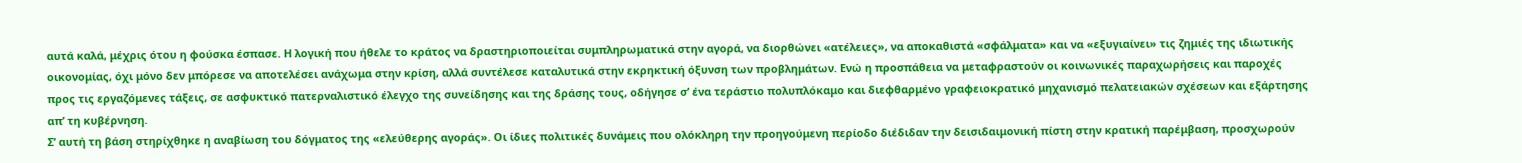αυτά καλά, μέχρις ότου η φούσκα έσπασε. Η λογική που ήθελε το κράτος να δραστηριοποιείται συμπληρωματικά στην αγορά, να διορθώνει «ατέλειες», να αποκαθιστά «σφάλματα» και να «εξυγιαίνει» τις ζημιές της ιδιωτικής οικονομίας, όχι μόνο δεν μπόρεσε να αποτελέσει ανάχωμα στην κρίση, αλλά συντέλεσε καταλυτικά στην εκρηκτική όξυνση των προβλημάτων. Ενώ η προσπάθεια να μεταφραστούν οι κοινωνικές παραχωρήσεις και παροχές προς τις εργαζόμενες τάξεις, σε ασφυκτικό πατερναλιστικό έλεγχο της συνείδησης και της δράσης τους, οδήγησε σ’ ένα τεράστιο πολυπλόκαμο και διεφθαρμένο γραφειοκρατικό μηχανισμό πελατειακών σχέσεων και εξάρτησης απ’ τη κυβέρνηση.
Σ’ αυτή τη βάση στηρίχθηκε η αναβίωση του δόγματος της «ελεύθερης αγοράς». Οι ίδιες πολιτικές δυνάμεις που ολόκληρη την προηγούμενη περίοδο διέδιδαν την δεισιδαιμονική πίστη στην κρατική παρέμβαση, προσχωρούν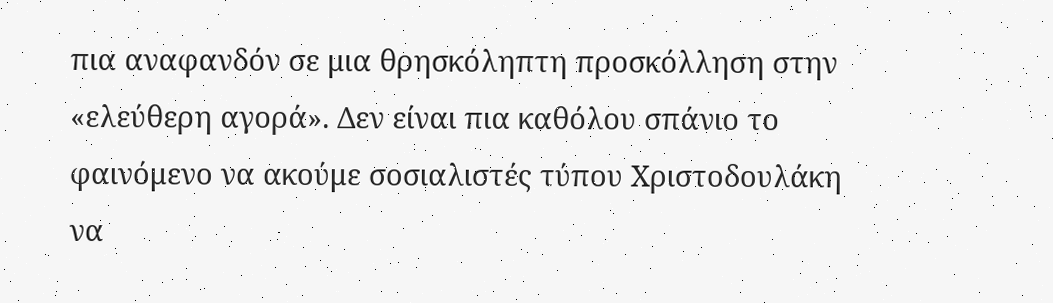πια αναφανδόν σε μια θρησκόληπτη προσκόλληση στην «ελεύθερη αγορά». Δεν είναι πια καθόλου σπάνιο το φαινόμενο να ακούμε σοσιαλιστές τύπου Χριστοδουλάκη να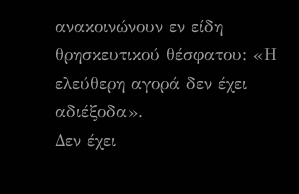ανακοινώνουν εν είδη θρησκευτικού θέσφατου: «Η ελεύθερη αγορά δεν έχει αδιέξοδα».
Δεν έχει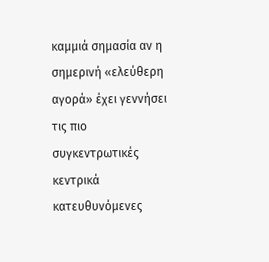καμμιά σημασία αν η σημερινή «ελεύθερη αγορά» έχει γεννήσει τις πιο συγκεντρωτικές κεντρικά κατευθυνόμενες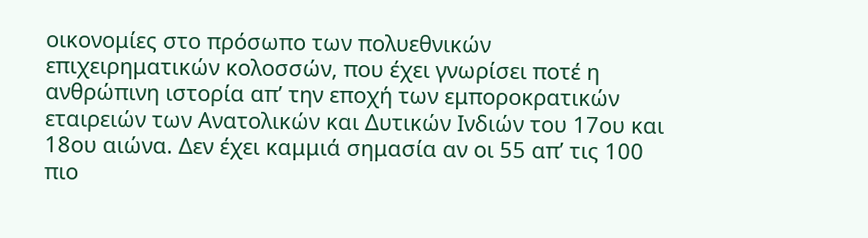οικονομίες στο πρόσωπο των πολυεθνικών επιχειρηματικών κολοσσών, που έχει γνωρίσει ποτέ η ανθρώπινη ιστορία απ’ την εποχή των εμποροκρατικών εταιρειών των Ανατολικών και Δυτικών Ινδιών του 17ου και 18ου αιώνα. Δεν έχει καμμιά σημασία αν οι 55 απ’ τις 100 πιο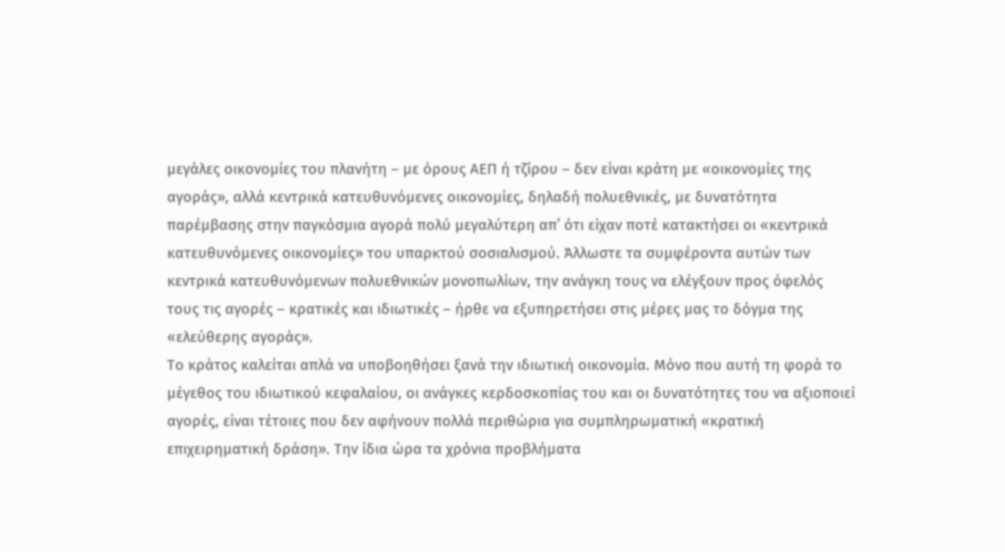μεγάλες οικονομίες του πλανήτη – με όρους ΑΕΠ ή τζίρου – δεν είναι κράτη με «οικονομίες της αγοράς», αλλά κεντρικά κατευθυνόμενες οικονομίες, δηλαδή πολυεθνικές, με δυνατότητα παρέμβασης στην παγκόσμια αγορά πολύ μεγαλύτερη απ’ ότι είχαν ποτέ κατακτήσει οι «κεντρικά κατευθυνόμενες οικονομίες» του υπαρκτού σοσιαλισμού. Άλλωστε τα συμφέροντα αυτών των κεντρικά κατευθυνόμενων πολυεθνικών μονοπωλίων, την ανάγκη τους να ελέγξουν προς όφελός τους τις αγορές – κρατικές και ιδιωτικές – ήρθε να εξυπηρετήσει στις μέρες μας το δόγμα της «ελεύθερης αγοράς».
Το κράτος καλείται απλά να υποβοηθήσει ξανά την ιδιωτική οικονομία. Μόνο που αυτή τη φορά το μέγεθος του ιδιωτικού κεφαλαίου, οι ανάγκες κερδοσκοπίας του και οι δυνατότητες του να αξιοποιεί αγορές, είναι τέτοιες που δεν αφήνουν πολλά περιθώρια για συμπληρωματική «κρατική επιχειρηματική δράση». Την ίδια ώρα τα χρόνια προβλήματα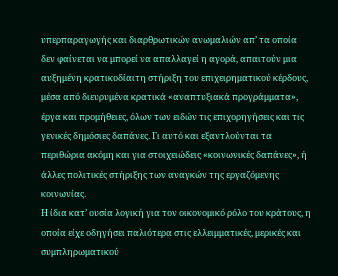υπερπαραγωγής και διαρθρωτικών ανωμαλιών απ’ τα οποία δεν φαίνεται να μπορεί να απαλλαγεί η αγορά, απαιτούν μια αυξημένη κρατικοδίαιτη στήριξη του επιχειρηματικού κέρδους, μέσα από διευρυμένα κρατικά «αναπτυξιακά προγράμματα», έργα και προμήθειες, όλων των ειδών τις επιχορηγήσεις και τις γενικές δημόσιες δαπάνες. Γι αυτό και εξαντλούνται τα περιθώρια ακόμη και για στοιχειώδεις «κοινωνικές δαπάνες», ή άλλες πολιτικές στήριξης των αναγκών της εργαζόμενης κοινωνίας.
Η ίδια κατ’ ουσία λογική για τον οικονομικό ρόλο του κράτους, η οποία είχε οδηγήσει παλιότερα στις ελλειμματικές, μερικές και συμπληρωματικού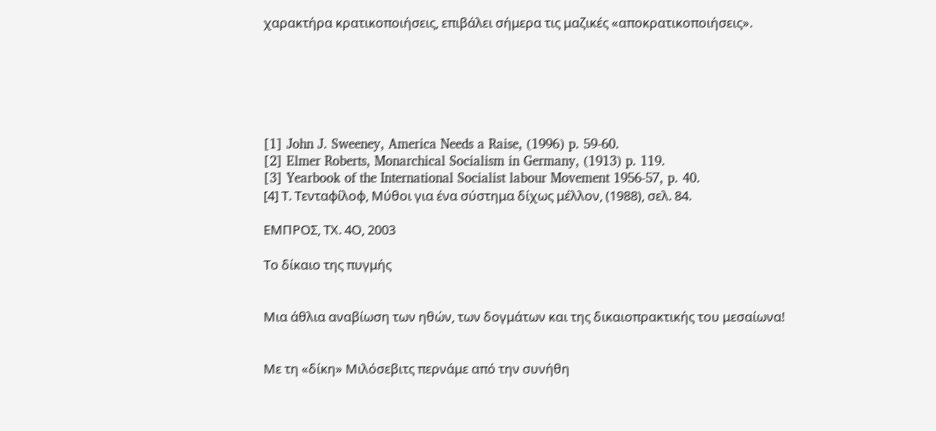χαρακτήρα κρατικοποιήσεις, επιβάλει σήμερα τις μαζικές «αποκρατικοποιήσεις».






[1] John J. Sweeney, America Needs a Raise, (1996) p. 59-60.
[2] Elmer Roberts, Monarchical Socialism in Germany, (1913) p. 119.
[3] Yearbook of the International Socialist labour Movement 1956-57, p. 40.
[4] Τ. Τενταφίλοφ, Μύθοι για ένα σύστημα δίχως μέλλον, (1988), σελ. 84.

ΕΜΠΡΟΣ, ΤΧ. 4Ο, 2003

Το δίκαιο της πυγμής


Μια άθλια αναβίωση των ηθών, των δογμάτων και της δικαιοπρακτικής του μεσαίωνα!


Με τη «δίκη» Μιλόσεβιτς περνάμε από την συνήθη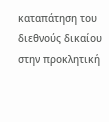καταπάτηση του διεθνούς δικαίου στην προκλητική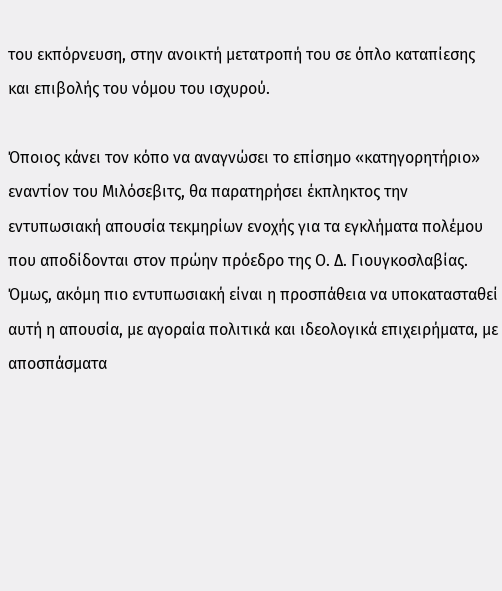του εκπόρνευση, στην ανοικτή μετατροπή του σε όπλο καταπίεσης και επιβολής του νόμου του ισχυρού.

Όποιος κάνει τον κόπο να αναγνώσει το επίσημο «κατηγορητήριο» εναντίον του Μιλόσεβιτς, θα παρατηρήσει έκπληκτος την εντυπωσιακή απουσία τεκμηρίων ενοχής για τα εγκλήματα πολέμου που αποδίδονται στον πρώην πρόεδρο της Ο. Δ. Γιουγκοσλαβίας. Όμως, ακόμη πιο εντυπωσιακή είναι η προσπάθεια να υποκατασταθεί αυτή η απουσία, με αγοραία πολιτικά και ιδεολογικά επιχειρήματα, με αποσπάσματα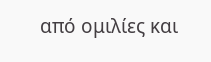από ομιλίες και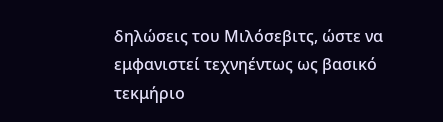δηλώσεις του Μιλόσεβιτς, ώστε να εμφανιστεί τεχνηέντως ως βασικό τεκμήριο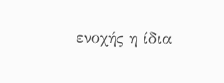ενοχής η ίδια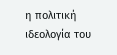η πολιτική ιδεολογία του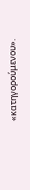«κατηγορούμενου».